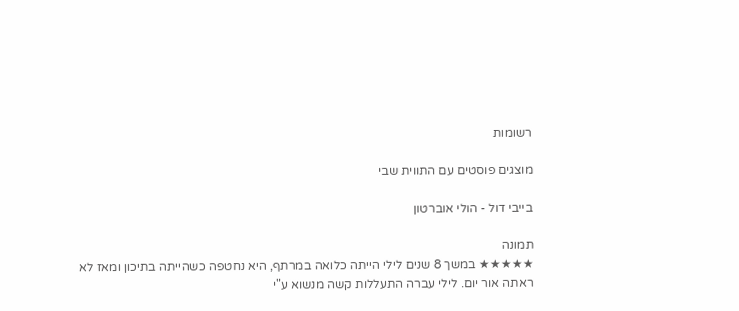רשומות

מוצגים פוסטים עם התווית שבי

בייבי דול - הולי אוברטון

תמונה
★★★★★ במשך 8 שנים לילי הייתה כלואה במרתף, היא נחטפה כשהייתה בתיכון ומאז לא ראתה אור יום. לילי עברה התעללות קשה מנשוא ע"י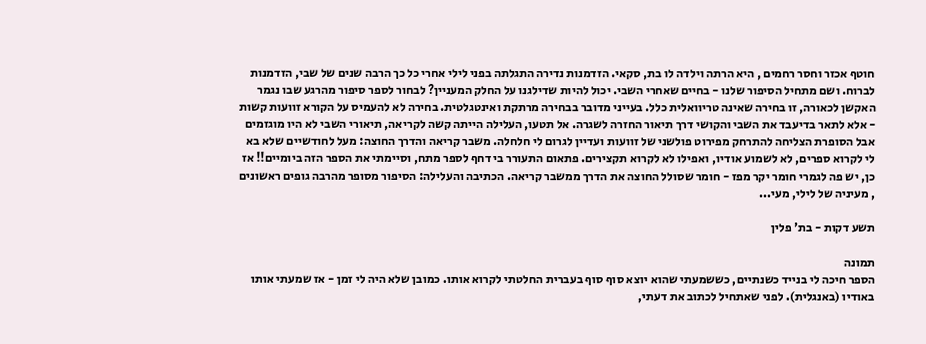חוטף אכזר וחסר רחמים , היא הרתה וילדה לו בת, סקאי. הזדמנות נדירה התגלתה בפני לילי אחרי כל כך הרבה שנים של שבי, הזדמנות לברוח. ושם מתחיל הסיפור שלנו - בחיים שאחרי השבי. יכול להיות שדילגנו על החלק המעניין? לבחור לספר סיפור מהרגע שבו נגמר האקשן לכאורה, זו בחירה שאינה טריוואלית כלל. בעייני מדובר בבחירה מרתקת ואינטגלטית. בחירה לא להעמיס על הקורא זוועות קשות - אלא לתאר בדיעבד את השבי והקושי דרך תיאור החזרה לשגרה. אל תטעו, העלילה הייתה קשה לקריאה, תיאורי השבי לא היו מוגזמים אבל הסופרת הצליחה להתרחק מפירוט פולשני של זוועות ועדיין לגרום לי חלחלה. משבר קריאה והדרך החוצה: מעל לחודשיים שלא בא לי לקרוא ספרים, לא לשמוע אודיו, ואפילו לא לקרוא תקצירים. פתאום התעורר בי דחף לספר מתח, וסיימתי את הספר הזה ביומיים!! אז כן, יש פה לגמרי חומר יקר מפז - חומר שסולל החוצה את הדרך ממשבר קריאה. הכתיבה והעלילה: הסיפור מסופר מהרבה גופים ראשונים , מעיניה של לילי, מעי...

תשע דקות - בת' פלין

תמונה
הספר חיכה לי בנייד כשנתיים, כששמעתי שהוא יוצא סוף סוף בעברית החלטתי לקרוא אותו. כמובן שלא היה לי זמן - אז שמעתי אותו באודיו (באנגלית). לפני שאתחיל לכתוב את דעתי,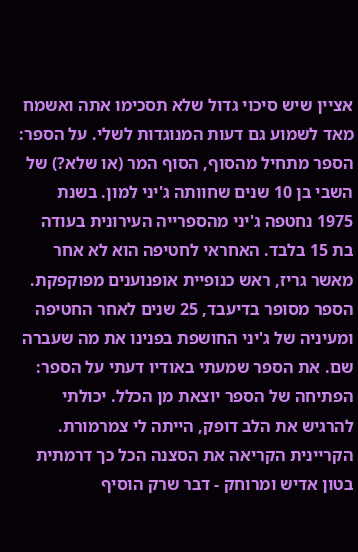אציין שיש סיכוי גדול שלא תסכימו אתה ואשמח מאד לשמוע גם דעות המנוגדות לשלי. על הספר: הספר מתחיל מהסוף, הסוף המר (או שלא?) של השבי בן 10 שנים שחוותה ג'יני למון. בשנת 1975 נחטפה ג'יני מהספרייה העירונית בעודה בת 15 בלבד. האחראי לחטיפה הוא לא אחר מאשר גריז, ראש כנופיית אופנוענים מפוקפקת.  הספר מסופר בדיעבד, 25 שנים לאחר החטיפה ומעיניה של ג'יני החושפת בפנינו את מה שעברה שם. את הספר שמעתי באודיו דעתי על הספר: הפתיחה של הספר יוצאת מן הכלל. יכולתי להרגיש את הלב דופק, הייתה לי צמרמורת. הקריינית הקריאה את הסצנה הכל כך דרמתית בטון אדיש ומרוחק - דבר שרק הוסיף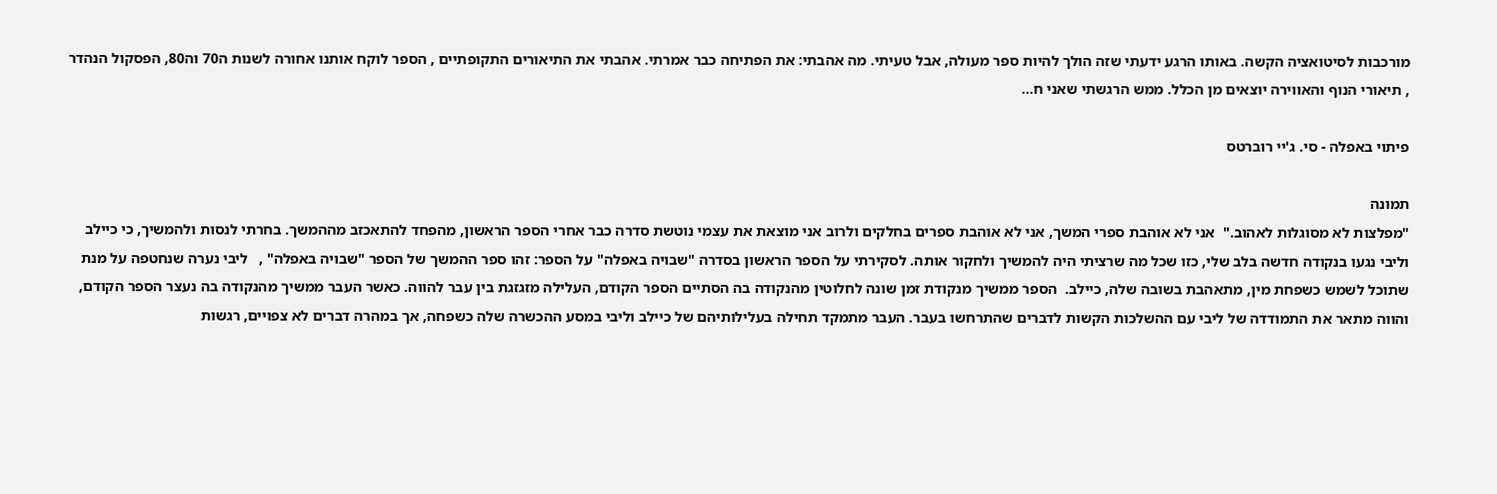מורכבות לסיטואציה הקשה. באותו הרגע ידעתי שזה הולך להיות ספר מעולה, אבל טעיתי. מה אהבתי: את הפתיחה כבר אמרתי. אהבתי את התיאורים התקופתיים , הספר לוקח אותנו אחורה לשנות ה70 וה80, הפסקול הנהדר , תיאורי הנוף והאווירה יוצאים מן הכלל. ממש הרגשתי שאני ח...

פיתוי באפלה - סי. ג'יי רוברטס

תמונה
"מפלצות לא מסוגלות לאהוב."  אני לא אוהבת ספרי המשך, אני לא אוהבת ספרים בחלקים ולרוב אני מוצאת את עצמי נוטשת סדרה כבר אחרי הספר הראשון, מהפחד להתאכזב מההמשך. בחרתי לנסות ולהמשיך, כי כיילב וליבי נגעו בנקודה חדשה בלב שלי, כזו שכל מה שרציתי היה להמשיך ולחקור אותה. לסקירתי על הספר הראשון בסדרה "שבויה באפלה" על הספר: זהו ספר ההמשך של הספר "שבויה באפלה" ,   ליבי נערה שנחטפה על מנת שתוכל לשמש כשפחת מין, מתאהבת בשובה שלה, כיילב.  הספר ממשיך מנקודת זמן שונה לחלוטין מהנקודה בה הסתיים הספר הקודם, העלילה מזגזגת בין עבר להווה. כאשר העבר ממשיך מהנקודה בה נעצר הספר הקודם, והווה מתאר את התמודדה של ליבי עם ההשלכות הקשות לדברים שהתרחשו בעבר. העבר מתמקד תחילה בעלילותיהם של כיילב וליבי במסע ההכשרה שלה כשפחה, אך במהרה דברים לא צפויים, רגשות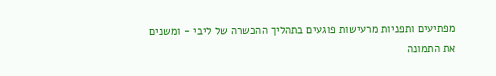מפתיעים ותפניות מרעישות פוגעים בתהליך ההכשרה של ליבי - ומשנים את התמונה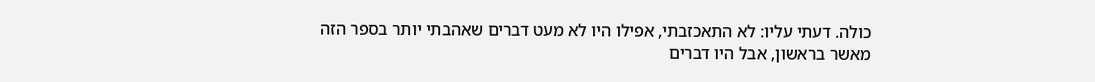כולה. דעתי עליו: לא התאכזבתי, אפילו היו לא מעט דברים שאהבתי יותר בספר הזה מאשר בראשון, אבל היו דברים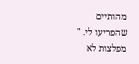מהותיים שהפריעו לי. " מפלצות לא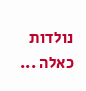נולדות כאלה ...